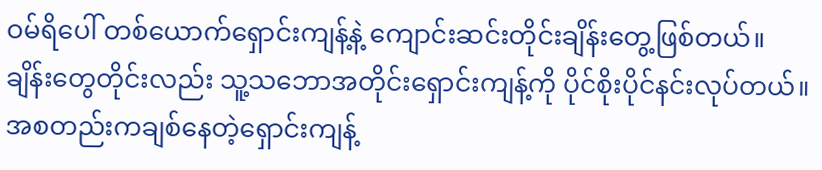ဝမ်ရိပေါ် တစ်ယောက်ရှောင်းကျန့်နဲ့ ကျောင်းဆင်းတိုင်းချိန်းတွေ့ဖြစ်တယ်။ ချိန်းတွေတိုင်းလည်း သူ့သဘောအတိုင်းရှောင်းကျန့်ကို ပိုင်စိုးပိုင်နင်းလုပ်တယ်။ အစတည်းကချစ်နေတဲ့ရှောင်းကျန့်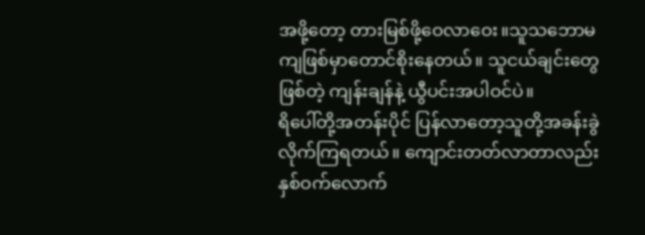အဖို့တော့ တားမြစ်ဖို့ဝေလာဝေး။သူသဘောမကျဖြစ်မှာတောင်စိုးနေတယ်။ သူငယ်ချင်းတွေဖြစ်တဲ့ ကျန်းချန်နဲ့ ယွီပင်းအပါဝင်ပဲ။
ရိပေါ်တို့အတန်းပိုင် ပြန်လာတော့သူတို့အခန်းခွဲလိုက်ကြရတယ်။ ကျောင်းတတ်လာတာလည်းနှစ်ဝက်လောက်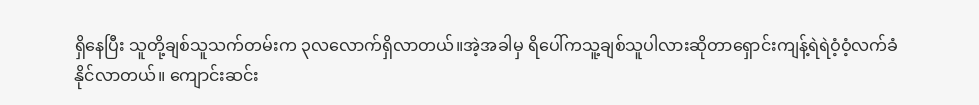ရှိနေပြီး သူတို့ချစ်သူသက်တမ်းက ၃လလောက်ရှိလာတယ်။အဲ့အခါမှ ရိပေါ်ကသူ့ချစ်သူပါလားဆိုတာရှောင်းကျန့်ရဲရဲဝံ့ဝံ့လက်ခံနိုင်လာတယ်။ ကျောင်းဆင်း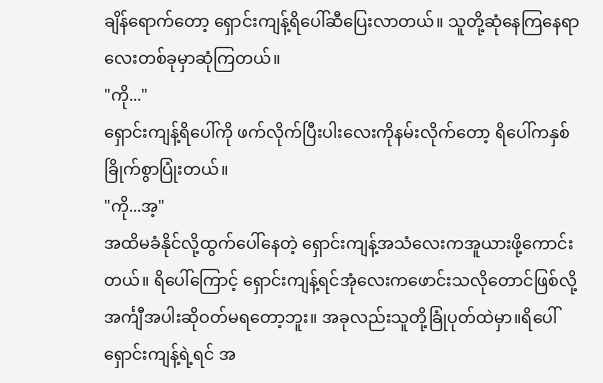ချိန်ရောက်တော့ ရှောင်းကျန့်ရိပေါ်ဆီပြေးလာတယ်။ သူတို့ဆုံနေကြနေရာလေးတစ်ခုမှာဆုံကြတယ်။
"ကို..."
ရှောင်းကျန့်ရိပေါ်ကို ဖက်လိုက်ပြီးပါးလေးကိုနမ်းလိုက်တော့ ရိပေါ်ကနှစ်ခြိုက်စွာပြုံးတယ်။
"ကို...အ့"
အထိမခံနိုင်လို့ထွက်ပေါ်နေတဲ့ ရှောင်းကျန့်အသံလေးကအူယားဖို့ကောင်းတယ်။ ရိပေါ်ကြောင့် ရှောင်းကျန့်ရင်အုံလေးကဖောင်းသလိုတောင်ဖြစ်လို့ အင်္ကျီအပါးဆိုဝတ်မရတော့ဘူး။ အခုလည်းသူတို့ခြုံပုတ်ထဲမှာ။ရိပေါ်ရှောင်းကျန့်ရဲ့ရင် အ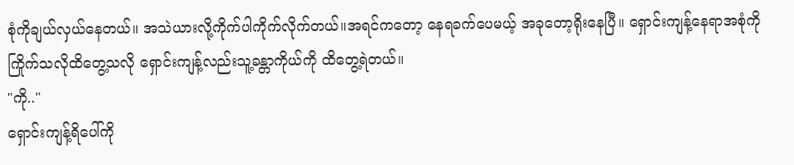စုံကိုချယ်လှယ်နေတယ်။ အသဲယားလို့ကိုက်ပါကိုက်လိုက်တယ်။အရင်ကတော့ နေရခက်ပေမယ့် အခုတော့ရိုးနေပြီ။ ရှောင်းကျန့်နေရာအစုံကို ကြိုက်သလိုထိတွေ့သလို ရှောင်းကျန့်လည်းသူ့ခန္တာကိုယ်ကို ထိတွေ့ရဲတယ်။
"ကို.."
ရှောင်းကျန့်ရိပေါ်ကို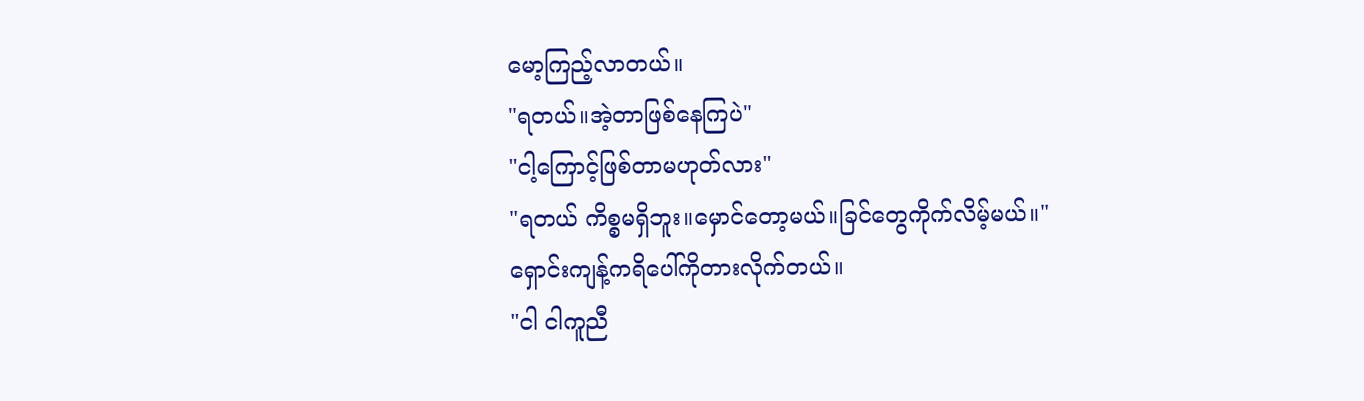မော့ကြည့်လာတယ်။
"ရတယ်။အဲ့တာဖြစ်နေကြပဲ"
"ငါ့ကြောင့်ဖြစ်တာမဟုတ်လား"
"ရတယ် ကိစ္စမရှိဘူး။မှောင်တော့မယ်။ခြင်တွေကိုက်လိမ့်မယ်။"
ရှောင်းကျန့်ကရိပေါ်ကိုတားလိုက်တယ်။
"ငါ ငါကူညီ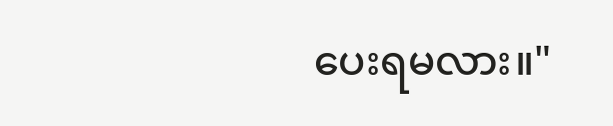ပေးရမလား။"